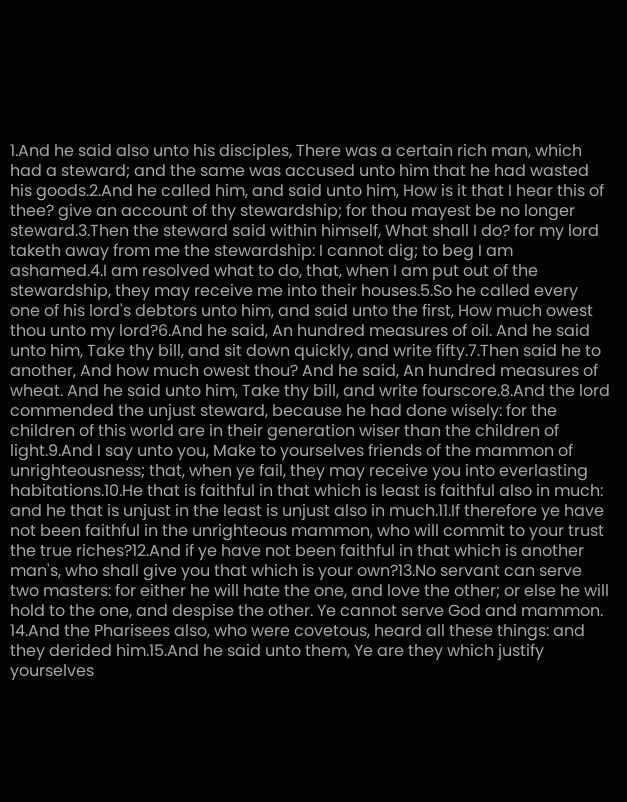1.And he said also unto his disciples, There was a certain rich man, which had a steward; and the same was accused unto him that he had wasted his goods.2.And he called him, and said unto him, How is it that I hear this of thee? give an account of thy stewardship; for thou mayest be no longer steward.3.Then the steward said within himself, What shall I do? for my lord taketh away from me the stewardship: I cannot dig; to beg I am ashamed.4.I am resolved what to do, that, when I am put out of the stewardship, they may receive me into their houses.5.So he called every one of his lord's debtors unto him, and said unto the first, How much owest thou unto my lord?6.And he said, An hundred measures of oil. And he said unto him, Take thy bill, and sit down quickly, and write fifty.7.Then said he to another, And how much owest thou? And he said, An hundred measures of wheat. And he said unto him, Take thy bill, and write fourscore.8.And the lord commended the unjust steward, because he had done wisely: for the children of this world are in their generation wiser than the children of light.9.And I say unto you, Make to yourselves friends of the mammon of unrighteousness; that, when ye fail, they may receive you into everlasting habitations.10.He that is faithful in that which is least is faithful also in much: and he that is unjust in the least is unjust also in much.11.If therefore ye have not been faithful in the unrighteous mammon, who will commit to your trust the true riches?12.And if ye have not been faithful in that which is another man's, who shall give you that which is your own?13.No servant can serve two masters: for either he will hate the one, and love the other; or else he will hold to the one, and despise the other. Ye cannot serve God and mammon.
14.And the Pharisees also, who were covetous, heard all these things: and they derided him.15.And he said unto them, Ye are they which justify yourselves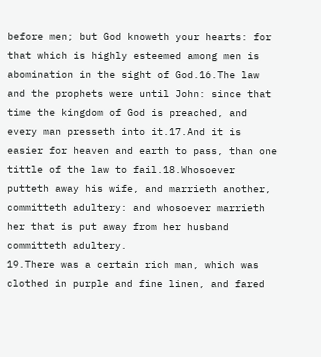before men; but God knoweth your hearts: for that which is highly esteemed among men is abomination in the sight of God.16.The law and the prophets were until John: since that time the kingdom of God is preached, and every man presseth into it.17.And it is easier for heaven and earth to pass, than one tittle of the law to fail.18.Whosoever putteth away his wife, and marrieth another, committeth adultery: and whosoever marrieth her that is put away from her husband committeth adultery.
19.There was a certain rich man, which was clothed in purple and fine linen, and fared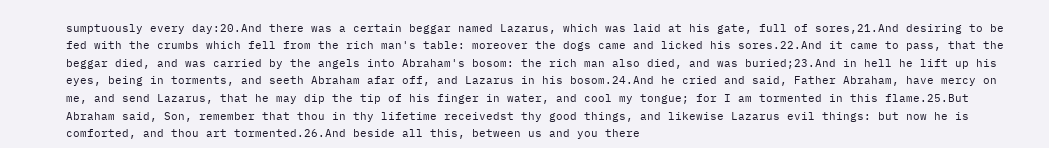sumptuously every day:20.And there was a certain beggar named Lazarus, which was laid at his gate, full of sores,21.And desiring to be fed with the crumbs which fell from the rich man's table: moreover the dogs came and licked his sores.22.And it came to pass, that the beggar died, and was carried by the angels into Abraham's bosom: the rich man also died, and was buried;23.And in hell he lift up his eyes, being in torments, and seeth Abraham afar off, and Lazarus in his bosom.24.And he cried and said, Father Abraham, have mercy on me, and send Lazarus, that he may dip the tip of his finger in water, and cool my tongue; for I am tormented in this flame.25.But Abraham said, Son, remember that thou in thy lifetime receivedst thy good things, and likewise Lazarus evil things: but now he is comforted, and thou art tormented.26.And beside all this, between us and you there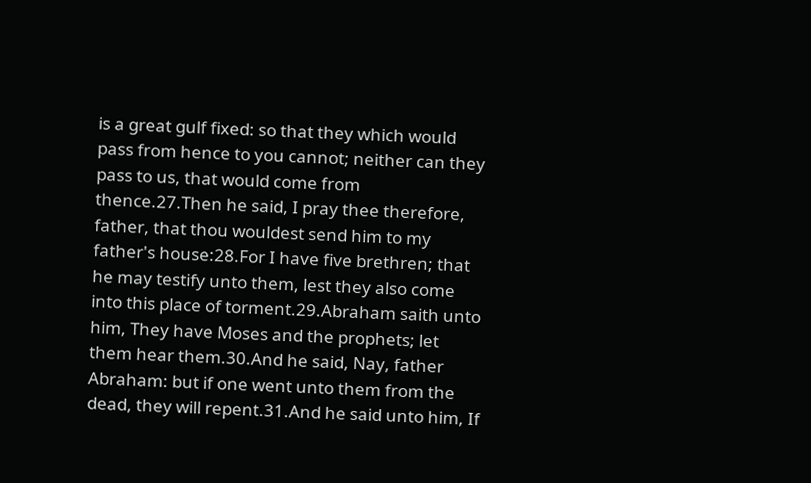is a great gulf fixed: so that they which would pass from hence to you cannot; neither can they pass to us, that would come from thence.27.Then he said, I pray thee therefore, father, that thou wouldest send him to my father's house:28.For I have five brethren; that he may testify unto them, lest they also come into this place of torment.29.Abraham saith unto him, They have Moses and the prophets; let them hear them.30.And he said, Nay, father Abraham: but if one went unto them from the dead, they will repent.31.And he said unto him, If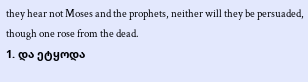they hear not Moses and the prophets, neither will they be persuaded, though one rose from the dead.
1. და ეტყოდა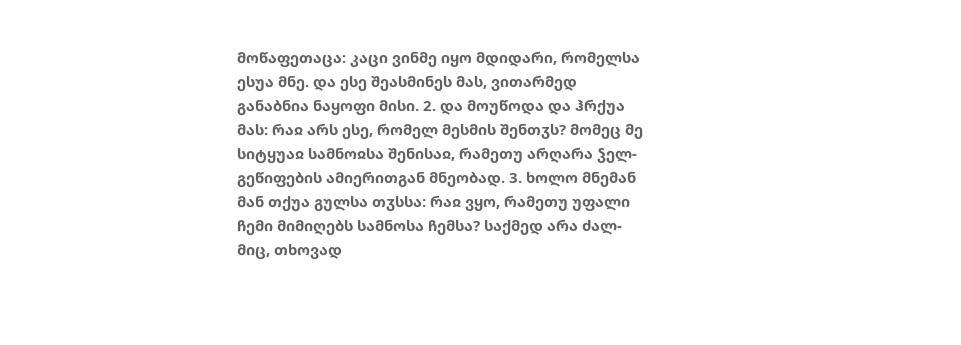მოწაფეთაცა: კაცი ვინმე იყო მდიდარი, რომელსა ესუა მნე. და ესე შეასმინეს მას, ვითარმედ განაბნია ნაყოფი მისი. 2. და მოუწოდა და ჰრქუა მას: რაჲ არს ესე, რომელ მესმის შენთჳს? მომეც მე სიტყუაჲ სამნოჲსა შენისაჲ, რამეთუ არღარა ჴელ-გეწიფების ამიერითგან მნეობად. 3. ხოლო მნემან მან თქუა გულსა თჳსსა: რაჲ ვყო, რამეთუ უფალი ჩემი მიმიღებს სამნოსა ჩემსა? საქმედ არა ძალ-მიც, თხოვად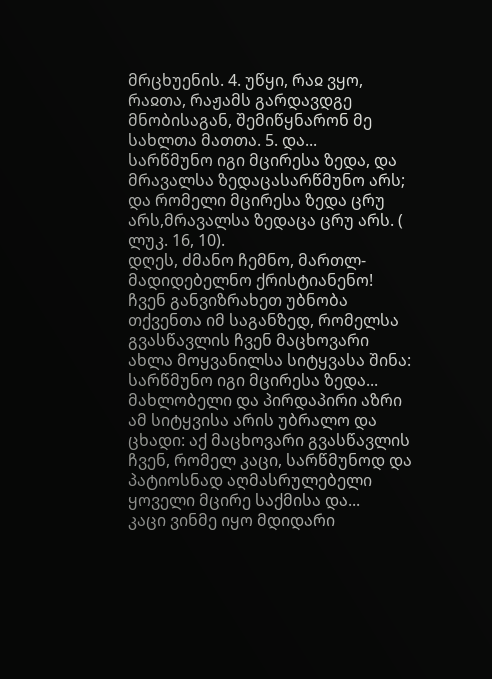მრცხუენის. 4. უწყი, რაჲ ვყო, რაჲთა, რაჟამს გარდავდგე მნობისაგან, შემიწყნარონ მე სახლთა მათთა. 5. და...
სარწმუნო იგი მცირესა ზედა, და მრავალსა ზედაცასარწმუნო არს; და რომელი მცირესა ზედა ცრუ არს,მრავალსა ზედაცა ცრუ არს. ( ლუკ. 16, 10).
დღეს, ძმანო ჩემნო, მართლ-მადიდებელნო ქრისტიანენო! ჩვენ განვიზრახეთ უბნობა თქვენთა იმ საგანზედ, რომელსა გვასწავლის ჩვენ მაცხოვარი ახლა მოყვანილსა სიტყვასა შინა: სარწმუნო იგი მცირესა ზედა... მახლობელი და პირდაპირი აზრი ამ სიტყვისა არის უბრალო და ცხადი: აქ მაცხოვარი გვასწავლის ჩვენ, რომელ კაცი, სარწმუნოდ და პატიოსნად აღმასრულებელი ყოველი მცირე საქმისა და...
კაცი ვინმე იყო მდიდარი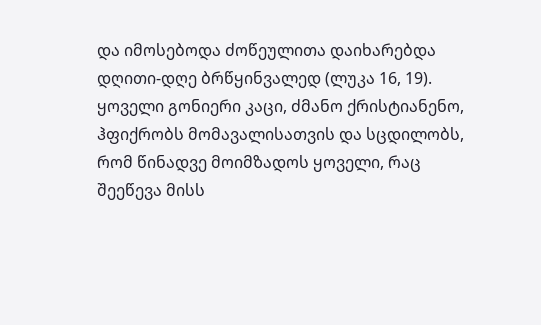და იმოსებოდა ძოწეულითა დაიხარებდა დღითი-დღე ბრწყინვალედ (ლუკა 16, 19).
ყოველი გონიერი კაცი, ძმანო ქრისტიანენო, ჰფიქრობს მომავალისათვის და სცდილობს, რომ წინადვე მოიმზადოს ყოველი, რაც შეეწევა მისს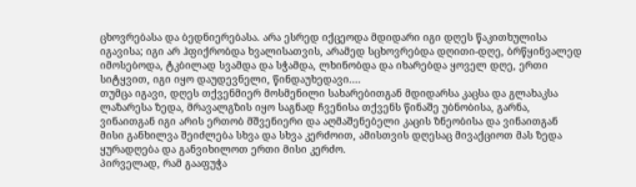ცხოვრებასა და ბედნიერებასა. არა ესრედ იქცეოდა მდიდარი იგი დღეს წაკითხულისა იგავისა; იგი არ ჰფიქრობდა ხვალისათვის, არამედ სცხოვრებდა დღითი-დღე, ბრწყინვალედ იმოსებოდა, ტკბილად სვამდა და სჭამდა, ლხინობდა და იხარებდა ყოველ დღე, ერთი სიტყვით, იგი იყო დაუდევნელი, წინდაუხედავი....
თუმცა იგავი, დღეს თქვენმიერ მოსმენილი სახარებითგან მდიდარსა კაცსა და გლახაკსა ლაზარესა ზედა, მრავალგზის იყო საგნად ჩვენისა თქვენს წინაშე უბნობისა, გარნა, ვინაითგან იგი არის ერთობ მშვენიერი და აღმაშენებელი კაცის ზნეობისა და ვინაითგან მისი განხილვა შეიძლება სხვა და სხვა კერძოით, ამისთვის დღესაც მივაქციოთ მას ზედა ყურადღება და განვიხილოთ ერთი მისი კერძო.
პირველად, რამ გააფუჭა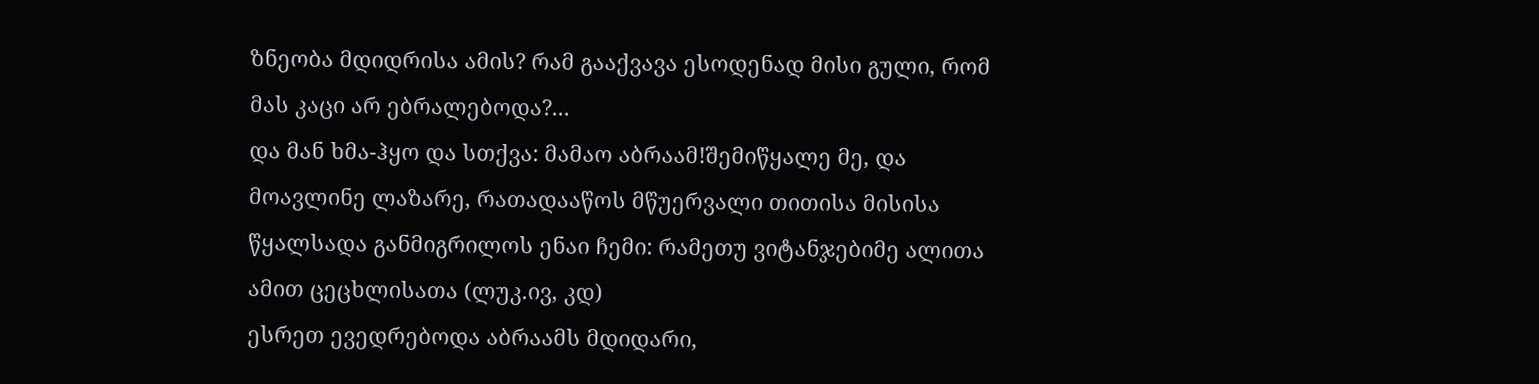ზნეობა მდიდრისა ამის? რამ გააქვავა ესოდენად მისი გული, რომ მას კაცი არ ებრალებოდა?...
და მან ხმა-ჰყო და სთქვა: მამაო აბრაამ!შემიწყალე მე, და მოავლინე ლაზარე, რათადააწოს მწუერვალი თითისა მისისა წყალსადა განმიგრილოს ენაი ჩემი: რამეთუ ვიტანჯებიმე ალითა ამით ცეცხლისათა (ლუკ.ივ, კდ)
ესრეთ ევედრებოდა აბრაამს მდიდარი,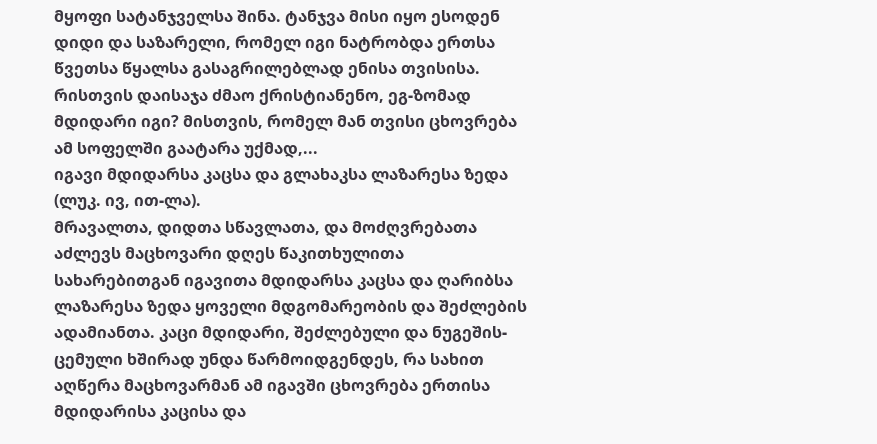მყოფი სატანჯველსა შინა. ტანჯვა მისი იყო ესოდენ დიდი და საზარელი, რომელ იგი ნატრობდა ერთსა წვეთსა წყალსა გასაგრილებლად ენისა თვისისა.
რისთვის დაისაჯა ძმაო ქრისტიანენო, ეგ-ზომად მდიდარი იგი? მისთვის, რომელ მან თვისი ცხოვრება ამ სოფელში გაატარა უქმად,...
იგავი მდიდარსა კაცსა და გლახაკსა ლაზარესა ზედა (ლუკ. ივ, ით-ლა).
მრავალთა, დიდთა სწავლათა, და მოძღვრებათა აძლევს მაცხოვარი დღეს წაკითხულითა სახარებითგან იგავითა მდიდარსა კაცსა და ღარიბსა ლაზარესა ზედა ყოველი მდგომარეობის და შეძლების ადამიანთა. კაცი მდიდარი, შეძლებული და ნუგეშის-ცემული ხშირად უნდა წარმოიდგენდეს, რა სახით აღწერა მაცხოვარმან ამ იგავში ცხოვრება ერთისა მდიდარისა კაცისა და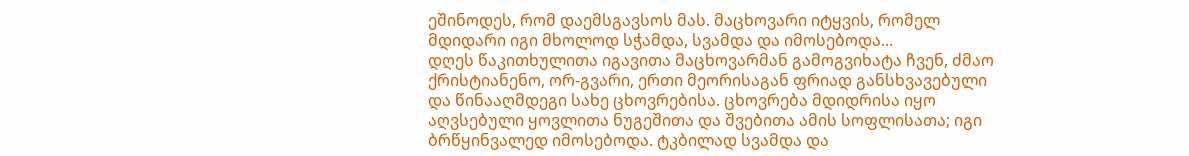ეშინოდეს, რომ დაემსგავსოს მას. მაცხოვარი იტყვის, რომელ მდიდარი იგი მხოლოდ სჭამდა, სვამდა და იმოსებოდა...
დღეს წაკითხულითა იგავითა მაცხოვარმან გამოგვიხატა ჩვენ, ძმაო ქრისტიანენო, ორ-გვარი, ერთი მეორისაგან ფრიად განსხვავებული და წინააღმდეგი სახე ცხოვრებისა. ცხოვრება მდიდრისა იყო აღვსებული ყოვლითა ნუგეშითა და შვებითა ამის სოფლისათა; იგი ბრწყინვალედ იმოსებოდა. ტკბილად სვამდა და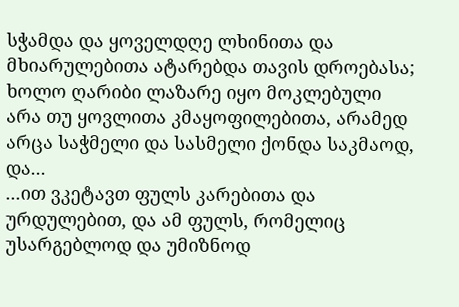სჭამდა და ყოველდღე ლხინითა და მხიარულებითა ატარებდა თავის დროებასა; ხოლო ღარიბი ლაზარე იყო მოკლებული არა თუ ყოვლითა კმაყოფილებითა, არამედ არცა საჭმელი და სასმელი ქონდა საკმაოდ, და...
...ით ვკეტავთ ფულს კარებითა და ურდულებით, და ამ ფულს, რომელიც უსარგებლოდ და უმიზნოდ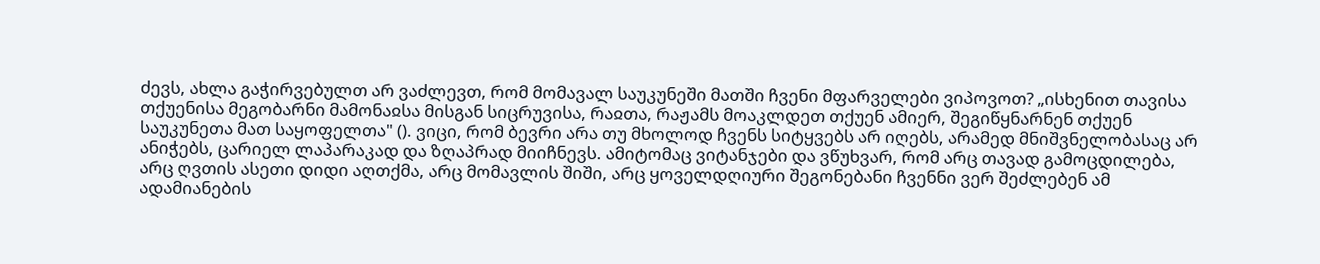ძევს, ახლა გაჭირვებულთ არ ვაძლევთ, რომ მომავალ საუკუნეში მათში ჩვენი მფარველები ვიპოვოთ? „ისხენით თავისა თქუენისა მეგობარნი მამონაჲსა მისგან სიცრუვისა, რაჲთა, რაჟამს მოაკლდეთ თქუენ ამიერ, შეგიწყნარნენ თქუენ საუკუნეთა მათ საყოფელთა" (). ვიცი, რომ ბევრი არა თუ მხოლოდ ჩვენს სიტყვებს არ იღებს, არამედ მნიშვნელობასაც არ ანიჭებს, ცარიელ ლაპარაკად და ზღაპრად მიიჩნევს. ამიტომაც ვიტანჯები და ვწუხვარ, რომ არც თავად გამოცდილება, არც ღვთის ასეთი დიდი აღთქმა, არც მომავლის შიში, არც ყოველდღიური შეგონებანი ჩვენნი ვერ შეძლებენ ამ ადამიანების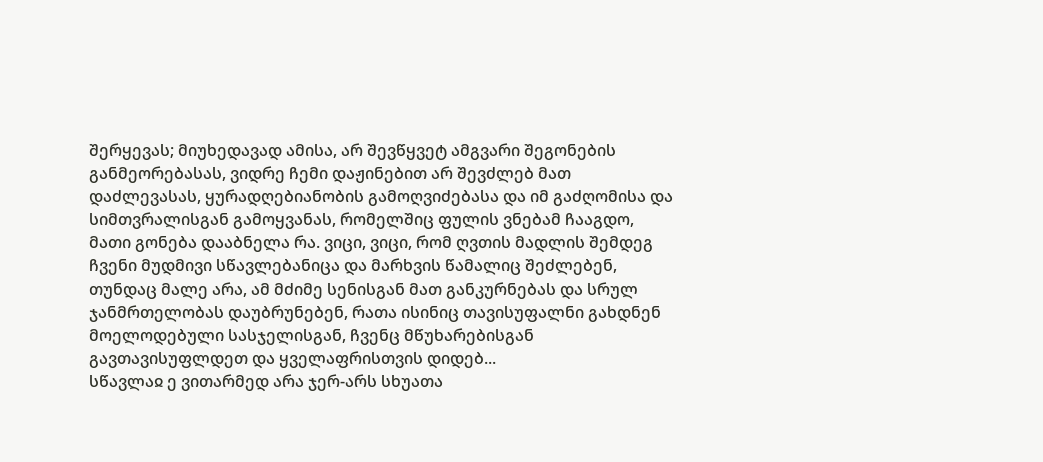შერყევას; მიუხედავად ამისა, არ შევწყვეტ ამგვარი შეგონების განმეორებასას, ვიდრე ჩემი დაჟინებით არ შევძლებ მათ დაძლევასას, ყურადღებიანობის გამოღვიძებასა და იმ გაძღომისა და სიმთვრალისგან გამოყვანას, რომელშიც ფულის ვნებამ ჩააგდო, მათი გონება დააბნელა რა. ვიცი, ვიცი, რომ ღვთის მადლის შემდეგ ჩვენი მუდმივი სწავლებანიცა და მარხვის წამალიც შეძლებენ, თუნდაც მალე არა, ამ მძიმე სენისგან მათ განკურნებას და სრულ ჯანმრთელობას დაუბრუნებენ, რათა ისინიც თავისუფალნი გახდნენ მოელოდებული სასჯელისგან, ჩვენც მწუხარებისგან გავთავისუფლდეთ და ყველაფრისთვის დიდებ...
სწავლაჲ ე ვითარმედ არა ჯერ-არს სხუათა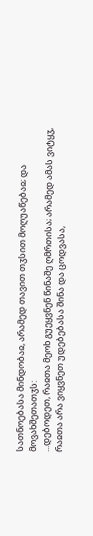სათნოებასა მინდობაჲ, არამედ თავით თჳსით მოღუაწებაჲ; და მოვახშეთათჳს:
...დებოდეთ, რაჲთა მეოხ გუეყვნენ წინაშე ღმრთისა; არამედ ამას ვიტყჳ, რაჲთა არა ვიყვნეთ უდებებასა შინა და ცოდვასა,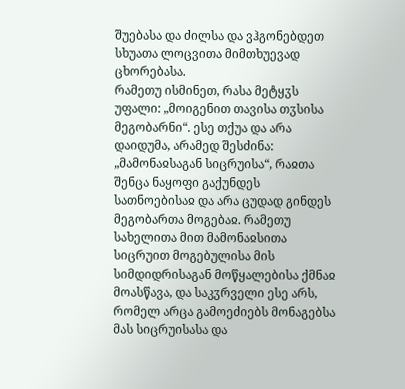შუებასა და ძილსა და ვჰგონებდეთ სხუათა ლოცვითა მიმთხუევად ცხორებასა.
რამეთუ ისმინეთ, რასა მეტყჳს უფალი: „მოიგენით თავისა თჳსისა მეგობარნი“. ესე თქუა და არა დაიდუმა, არამედ შესძინა: „მამონაჲსაგან სიცრუისა“, რაჲთა შენცა ნაყოფი გაქუნდეს სათნოებისაჲ და არა ცუდად გინდეს მეგობართა მოგებაჲ. რამეთუ სახელითა მით მამონაჲსითა სიცრუით მოგებულისა მის სიმდიდრისაგან მოწყალებისა ქმნაჲ მოასწავა, და საკჳრველი ესე არს, რომელ არცა გამოეძიებს მონაგებსა მას სიცრუისასა და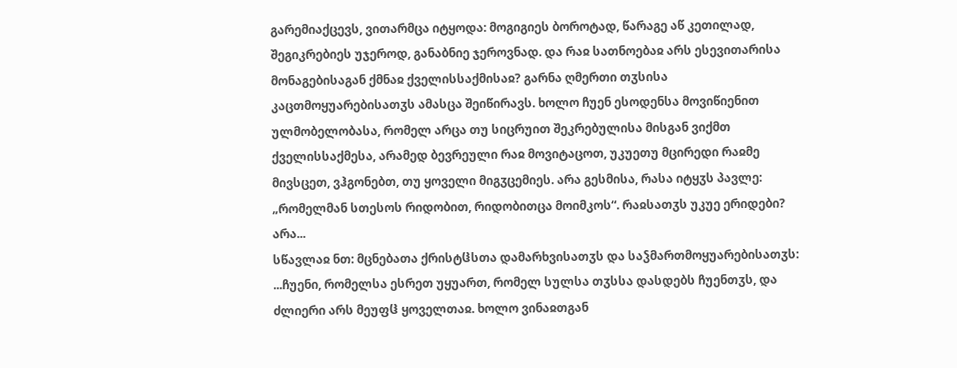გარემიაქცევს, ვითარმცა იტყოდა: მოგიგიეს ბოროტად, წარაგე აწ კეთილად, შეგიკრებიეს უჯეროდ, განაბნიე ჯეროვნად. და რაჲ სათნოებაჲ არს ესევითარისა მონაგებისაგან ქმნაჲ ქველისსაქმისაჲ? გარნა ღმერთი თჳსისა კაცთმოყუარებისათჳს ამასცა შეიწირავს. ხოლო ჩუენ ესოდენსა მოვიწიენით ულმობელობასა, რომელ არცა თუ სიცრუით შეკრებულისა მისგან ვიქმთ ქველისსაქმესა, არამედ ბევრეული რაჲ მოვიტაცოთ, უკუეთუ მცირედი რაჲმე მივსცეთ, ვჰგონებთ, თუ ყოველი მიგჳცემიეს. არა გესმისა, რასა იტყჳს პავლე: „რომელმან სთესოს რიდობით, რიდობითცა მოიმკოს“. რაჲსათჳს უკუე ერიდები? არა...
სწავლაჲ ნთ: მცნებათა ქრისტჱსთა დამარხვისათჳს და საჴმართმოყუარებისათჳს:
...ჩუენი, რომელსა ესრეთ უყუართ, რომელ სულსა თჳსსა დასდებს ჩუენთჳს, და ძლიერი არს მეუფჱ ყოველთაჲ. ხოლო ვინაჲთგან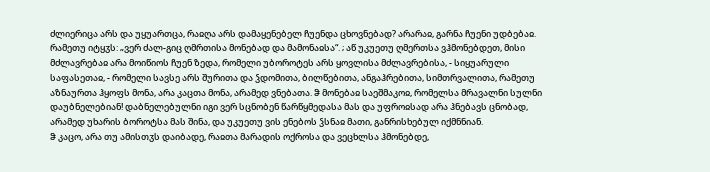ძლიერიცა არს და უყუართცა, რაჲღა არს დამაყენებელ ჩუენდა ცხოვნებად? არარაჲ, გარნა ჩუენი უდბებაჲ. რამეთუ იტყჳს: „ვერ ძალ-გიც ღმრთისა მონებად და მამონაჲსა“. ; აწ უკუეთუ ღმერთსა ვჰმონებდეთ, მისი მძლავრებაჲ არა მოიწიოს ჩუენ ზედა, რომელი უბოროტეს არს ყოვლისა მძლავრებისა, - სიყუარული საფასეთაჲ, - რომელი სავსე არს შურითა და ჴდომითა, ბილწებითა, ანგაჰრებითა, სიმთრვალითა, რამეთუ აზნაურთა ჰყოფს მონა, არა კაცთა მონა, არამედ ვნებათა. ჵ მონებაჲ საეშმაკოჲ, რომელსა მრავალნი სულნი დაუბნელებიან! დაბნელებულნი იგი ვერ სცნობენ წარწყმედასა მას და უფროჲსად არა ჰნებავს ცნობად, არამედ უხარის ბოროტსა მას შინა, და უკუეთუ ვის ენებოს ჴსნაჲ მათი, განრისხებულ იქმნნიან.
ჵ კაცო, არა თუ ამისთჳს დაიბადე, რაჲთა მარადის ოქროსა და ვეცხლსა ჰმონებდე,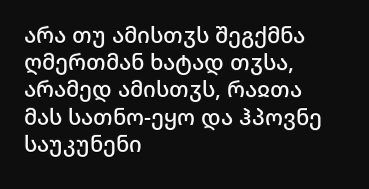არა თუ ამისთჳს შეგქმნა ღმერთმან ხატად თჳსა, არამედ ამისთჳს, რაჲთა მას სათნო-ეყო და ჰპოვნე საუკუნენი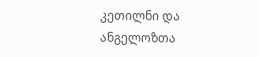კეთილნი და ანგელოზთა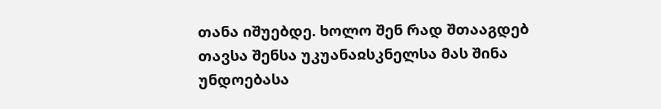თანა იშუებდე. ხოლო შენ რად შთააგდებ თავსა შენსა უკუანაჲსკნელსა მას შინა უნდოებასა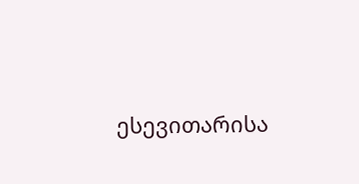ესევითარისა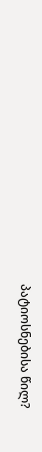პატიოსნებისა წილ?